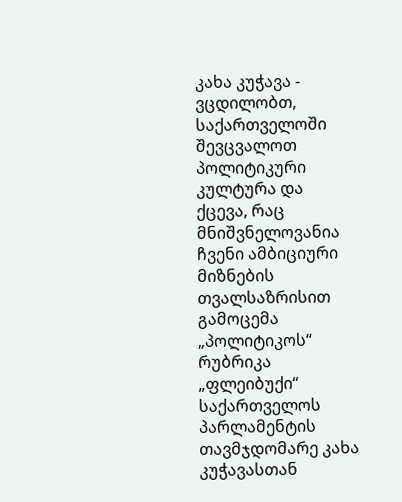კახა კუჭავა - ვცდილობთ, საქართველოში შევცვალოთ პოლიტიკური კულტურა და ქცევა, რაც მნიშვნელოვანია ჩვენი ამბიციური მიზნების თვალსაზრისით
გამოცემა „პოლიტიკოს“ რუბრიკა „ფლეიბუქი“ საქართველოს პარლამენტის თავმჯდომარე კახა კუჭავასთან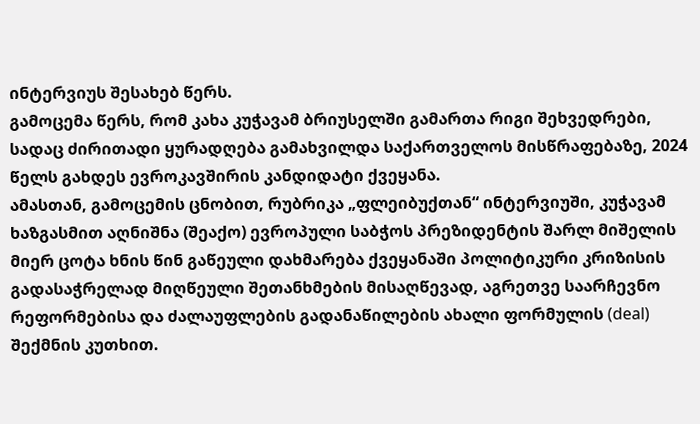ინტერვიუს შესახებ წერს.
გამოცემა წერს, რომ კახა კუჭავამ ბრიუსელში გამართა რიგი შეხვედრები, სადაც ძირითადი ყურადღება გამახვილდა საქართველოს მისწრაფებაზე, 2024 წელს გახდეს ევროკავშირის კანდიდატი ქვეყანა.
ამასთან, გამოცემის ცნობით, რუბრიკა „ფლეიბუქთან“ ინტერვიუში, კუჭავამ ხაზგასმით აღნიშნა (შეაქო) ევროპული საბჭოს პრეზიდენტის შარლ მიშელის მიერ ცოტა ხნის წინ გაწეული დახმარება ქვეყანაში პოლიტიკური კრიზისის გადასაჭრელად მიღწეული შეთანხმების მისაღწევად, აგრეთვე საარჩევნო რეფორმებისა და ძალაუფლების გადანაწილების ახალი ფორმულის (deal) შექმნის კუთხით.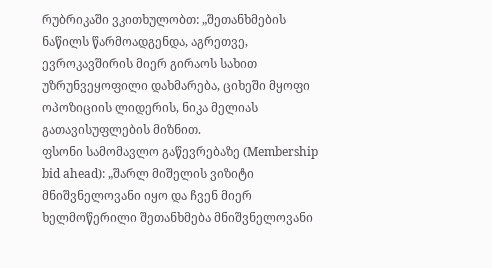რუბრიკაში ვკითხულობთ: „შეთანხმების ნაწილს წარმოადგენდა, აგრეთვე, ევროკავშირის მიერ გირაოს სახით უზრუნვეყოფილი დახმარება, ციხეში მყოფი ოპოზიციის ლიდერის, ნიკა მელიას გათავისუფლების მიზნით.
ფსონი სამომავლო გაწევრებაზე (Membership bid ahead): „შარლ მიშელის ვიზიტი მნიშვნელოვანი იყო და ჩვენ მიერ ხელმოწერილი შეთანხმება მნიშვნელოვანი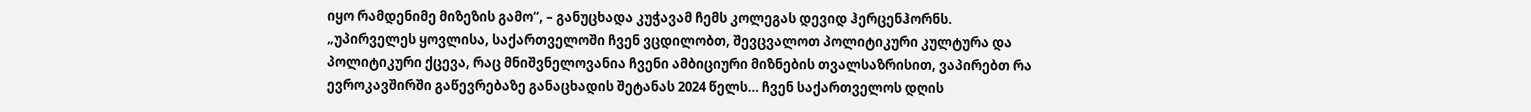იყო რამდენიმე მიზეზის გამო“, – განუცხადა კუჭავამ ჩემს კოლეგას დევიდ ჰერცენჰორნს.
„უპირველეს ყოვლისა, საქართველოში ჩვენ ვცდილობთ, შევცვალოთ პოლიტიკური კულტურა და პოლიტიკური ქცევა, რაც მნიშვნელოვანია ჩვენი ამბიციური მიზნების თვალსაზრისით, ვაპირებთ რა ევროკავშირში გაწევრებაზე განაცხადის შეტანას 2024 წელს… ჩვენ საქართველოს დღის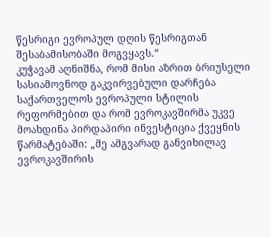წესრიგი ევროპულ დღის წესრიგთან შესაბამისობაში მოგვყავს.“
კუჭავამ აღნიშნა, რომ მისი აზრით ბრიუსელი სასიამოვნოდ გაკვირვებული დარჩება საქართველოს ევროპული სტილის რეფორმებით და რომ ევროკავშირმა უკვე მოახდინა პირდაპირი ინვესტიცია ქვეყნის წარმატებაში: „მე ამგვარად განვიხილავ ევროკავშირის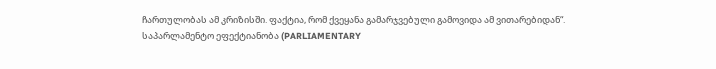ჩართულობას ამ კრიზისში. ფაქტია, რომ ქვეყანა გამარჯვებული გამოვიდა ამ ვითარებიდან“.
საპარლამენტო ეფექტიანობა (PARLIAMENTARY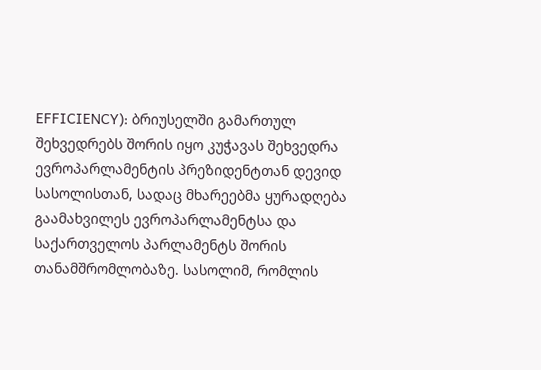EFFICIENCY): ბრიუსელში გამართულ შეხვედრებს შორის იყო კუჭავას შეხვედრა ევროპარლამენტის პრეზიდენტთან დევიდ სასოლისთან, სადაც მხარეებმა ყურადღება გაამახვილეს ევროპარლამენტსა და საქართველოს პარლამენტს შორის თანამშრომლობაზე. სასოლიმ, რომლის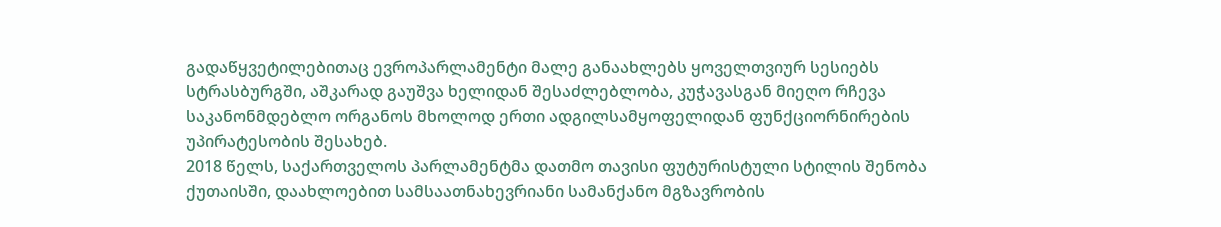გადაწყვეტილებითაც ევროპარლამენტი მალე განაახლებს ყოველთვიურ სესიებს სტრასბურგში, აშკარად გაუშვა ხელიდან შესაძლებლობა, კუჭავასგან მიეღო რჩევა საკანონმდებლო ორგანოს მხოლოდ ერთი ადგილსამყოფელიდან ფუნქციორნირების უპირატესობის შესახებ.
2018 წელს, საქართველოს პარლამენტმა დათმო თავისი ფუტურისტული სტილის შენობა ქუთაისში, დაახლოებით სამსაათნახევრიანი სამანქანო მგზავრობის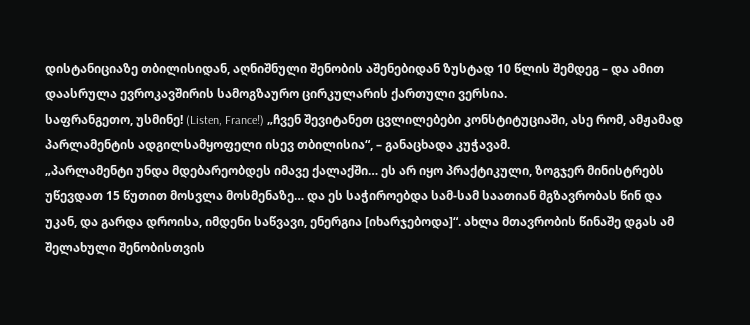დისტანიციაზე თბილისიდან, აღნიშნული შენობის აშენებიდან ზუსტად 10 წლის შემდეგ – და ამით დაასრულა ევროკავშირის სამოგზაურო ცირკულარის ქართული ვერსია.
საფრანგეთო, უსმინე! (Listen, France!) „ჩვენ შევიტანეთ ცვლილებები კონსტიტუციაში, ასე რომ, ამჟამად პარლამენტის ადგილსამყოფელი ისევ თბილისია“, – განაცხადა კუჭავამ.
„პარლამენტი უნდა მდებარეობდეს იმავე ქალაქში… ეს არ იყო პრაქტიკული, ზოგჯერ მინისტრებს უწევდათ 15 წუთით მოსვლა მოსმენაზე… და ეს საჭიროებდა სამ-სამ საათიან მგზავრობას წინ და უკან, და გარდა დროისა, იმდენი საწვავი, ენერგია [იხარჯებოდა]“. ახლა მთავრობის წინაშე დგას ამ შელახული შენობისთვის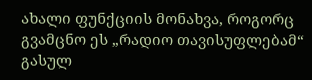ახალი ფუნქციის მონახვა, როგორც გვამცნო ეს „რადიო თავისუფლებამ“ გასულ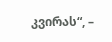კვირას“, –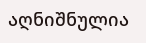აღნიშნულია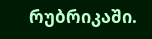რუბრიკაში.